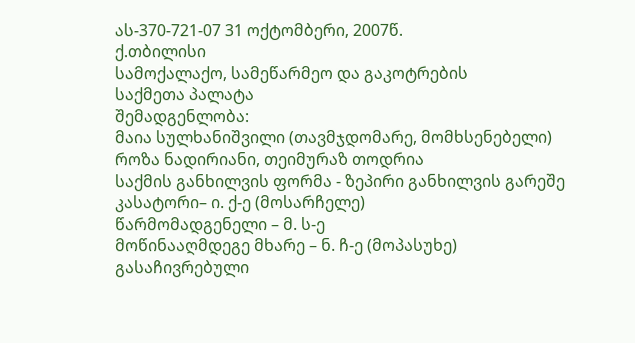ას-370-721-07 31 ოქტომბერი, 2007წ.
ქ.თბილისი
სამოქალაქო, სამეწარმეო და გაკოტრების
საქმეთა პალატა
შემადგენლობა:
მაია სულხანიშვილი (თავმჯდომარე, მომხსენებელი)
როზა ნადირიანი, თეიმურაზ თოდრია
საქმის განხილვის ფორმა - ზეპირი განხილვის გარეშე
კასატორი– ი. ქ-ე (მოსარჩელე)
წარმომადგენელი – მ. ს-ე
მოწინააღმდეგე მხარე – ნ. ჩ-ე (მოპასუხე)
გასაჩივრებული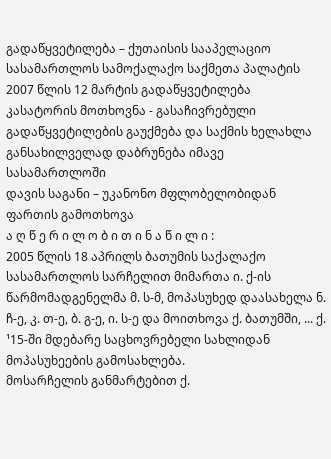გადაწყვეტილება – ქუთაისის სააპელაციო სასამართლოს სამოქალაქო საქმეთა პალატის 2007 წლის 12 მარტის გადაწყვეტილება
კასატორის მოთხოვნა - გასაჩივრებული გადაწყვეტილების გაუქმება და საქმის ხელახლა განსახილველად დაბრუნება იმავე სასამართლოში
დავის საგანი – უკანონო მფლობელობიდან ფართის გამოთხოვა
ა ღ წ ე რ ი ლ ო ბ ი თ ი ნ ა წ ი ლ ი :
2005 წლის 18 აპრილს ბათუმის საქალაქო სასამართლოს სარჩელით მიმართა ი. ქ-ის წარმომადგენელმა მ. ს-მ, მოპასუხედ დაასახელა ნ. ჩ-ე, კ. თ-ე, ბ. გ-ე, ი. ს-ე და მოითხოვა ქ. ბათუმში, ... ქ. ¹15-ში მდებარე საცხოვრებელი სახლიდან მოპასუხეების გამოსახლება.
მოსარჩელის განმარტებით ქ.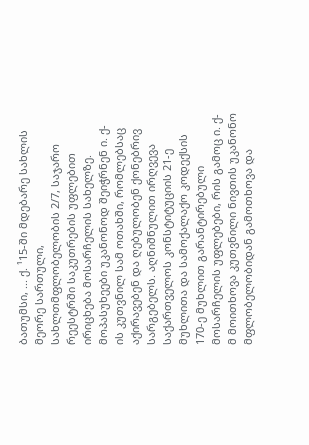ბათუმსი, ... ქ. ¹15-ში მდებარე სახლის მეორე სართული, სახლთმფლობელობის 2/7, საჯარო რეესტრში საკუთრების უფლებით ირიცხება მოსარჩელის სახელზე. მოპასუხეები უკანონოდ შეიჭრნენ ი. ქ-ის კუთვნილ სამ ოთახში, რომლებსაც აქირავებენ და ღებულობენ ქონებრივ სარგებელს. აღნიშნულით ირღვევა საქართველოს კონსტიტუციის 21-ე მუხლითა და სამოქალაქო კოდექსის 170-ე მუხლით გარანტირებული მოსარჩელის უფლებები, რის გამოც ი. ქ-მ მოითხოვა კუთვნილი ნივთის უკანონო მფლობელობიდან გამოთხოვა და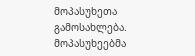მოპასუხეთა გამოსახლება.
მოპასუხეებმა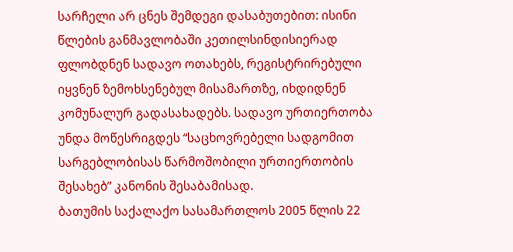სარჩელი არ ცნეს შემდეგი დასაბუთებით: ისინი წლების განმავლობაში კეთილსინდისიერად ფლობდნენ სადავო ოთახებს, რეგისტრირებული იყვნენ ზემოხსენებულ მისამართზე, იხდიდნენ კომუნალურ გადასახადებს. სადავო ურთიერთობა უნდა მოწესრიგდეს “საცხოვრებელი სადგომით სარგებლობისას წარმოშობილი ურთიერთობის შესახებ” კანონის შესაბამისად.
ბათუმის საქალაქო სასამართლოს 2005 წლის 22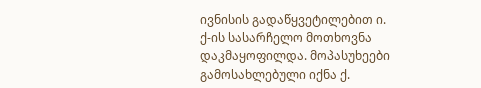ივნისის გადაწყვეტილებით ი. ქ-ის სასარჩელო მოთხოვნა დაკმაყოფილდა. მოპასუხეები გამოსახლებული იქნა ქ.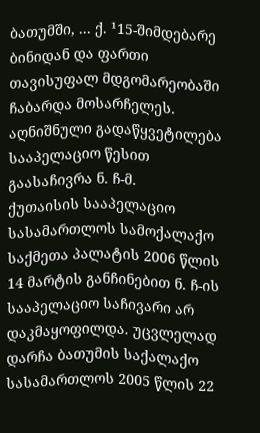ბათუმში, ... ქ. ¹15-შიმდებარე ბინიდან და ფართი თავისუფალ მდგომარეობაში ჩაბარდა მოსარჩელეს.
აღნიშნული გადაწყვეტილება სააპელაციო წესით გაასაჩივრა ნ. ჩ-მ.
ქუთაისის სააპელაციო სასამართლოს სამოქალაქო საქმეთა პალატის 2006 წლის 14 მარტის განჩინებით ნ. ჩ-ის სააპელაციო საჩივარი არ დაკმაყოფილდა. უცვლელად დარჩა ბათუმის საქალაქო სასამართლოს 2005 წლის 22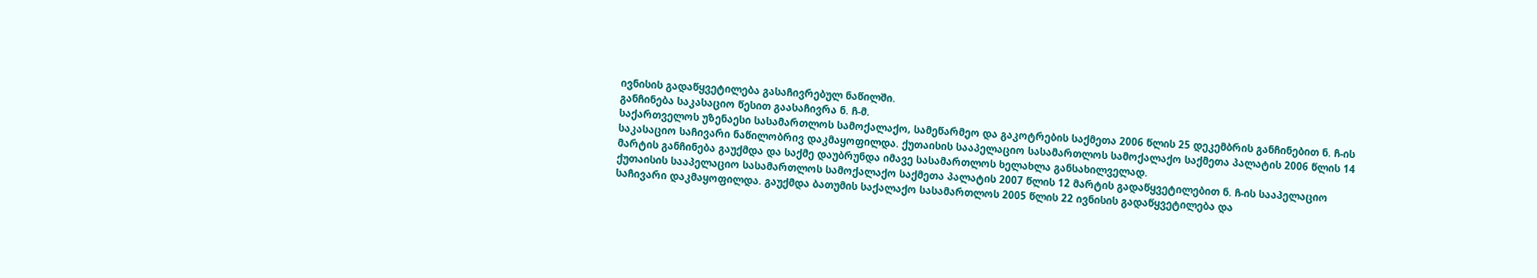ივნისის გადაწყვეტილება გასაჩივრებულ ნაწილში.
განჩინება საკასაციო წესით გაასაჩივრა ნ. ჩ-მ.
საქართველოს უზენაესი სასამართლოს სამოქალაქო, სამეწარმეო და გაკოტრების საქმეთა 2006 წლის 25 დეკემბრის განჩინებით ნ. ჩ-ის საკასაციო საჩივარი ნაწილობრივ დაკმაყოფილდა. ქუთაისის სააპელაციო სასამართლოს სამოქალაქო საქმეთა პალატის 2006 წლის 14 მარტის განჩინება გაუქმდა და საქმე დაუბრუნდა იმავე სასამართლოს ხელახლა განსახილველად.
ქუთაისის სააპელაციო სასამართლოს სამოქალაქო საქმეთა პალატის 2007 წლის 12 მარტის გადაწყვეტილებით ნ. ჩ-ის სააპელაციო საჩივარი დაკმაყოფილდა. გაუქმდა ბათუმის საქალაქო სასამართლოს 2005 წლის 22 ივნისის გადაწყვეტილება და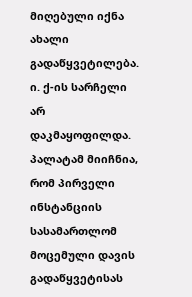მიღებული იქნა ახალი გადაწყვეტილება. ი. ქ-ის სარჩელი არ დაკმაყოფილდა.
პალატამ მიიჩნია, რომ პირველი ინსტანციის სასამართლომ მოცემული დავის გადაწყვეტისას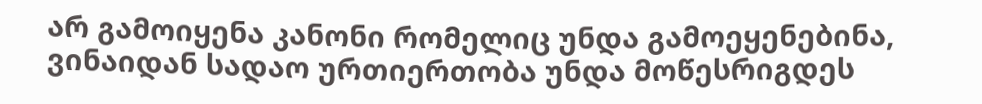არ გამოიყენა კანონი რომელიც უნდა გამოეყენებინა, ვინაიდან სადაო ურთიერთობა უნდა მოწესრიგდეს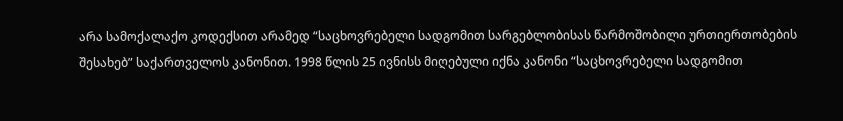არა სამოქალაქო კოდექსით არამედ “საცხოვრებელი სადგომით სარგებლობისას წარმოშობილი ურთიერთობების შესახებ” საქართველოს კანონით. 1998 წლის 25 ივნისს მიღებული იქნა კანონი “საცხოვრებელი სადგომით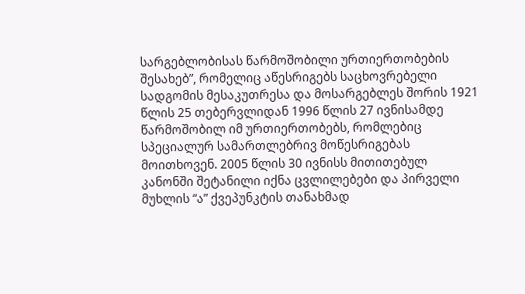სარგებლობისას წარმოშობილი ურთიერთობების შესახებ”, რომელიც აწესრიგებს საცხოვრებელი სადგომის მესაკუთრესა და მოსარგებლეს შორის 1921 წლის 25 თებერვლიდან 1996 წლის 27 ივნისამდე წარმოშობილ იმ ურთიერთობებს, რომლებიც სპეციალურ სამართლებრივ მოწესრიგებას მოითხოვენ. 2005 წლის 30 ივნისს მითითებულ კანონში შეტანილი იქნა ცვლილებები და პირველი მუხლის “ა” ქვეპუნკტის თანახმად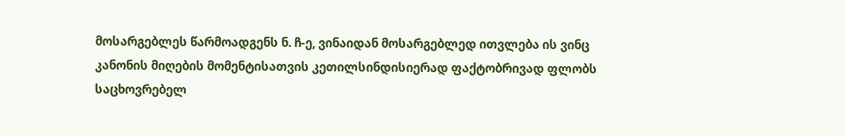მოსარგებლეს წარმოადგენს ნ. ჩ-ე, ვინაიდან მოსარგებლედ ითვლება ის ვინც კანონის მიღების მომენტისათვის კეთილსინდისიერად ფაქტობრივად ფლობს საცხოვრებელ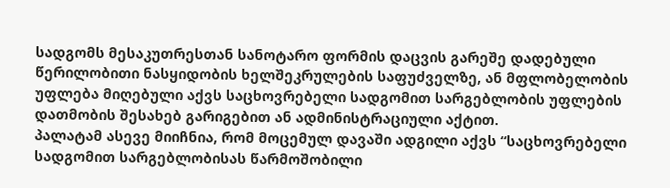სადგომს მესაკუთრესთან სანოტარო ფორმის დაცვის გარეშე დადებული წერილობითი ნასყიდობის ხელშეკრულების საფუძველზე, ან მფლობელობის უფლება მიღებული აქვს საცხოვრებელი სადგომით სარგებლობის უფლების დათმობის შესახებ გარიგებით ან ადმინისტრაციული აქტით.
პალატამ ასევე მიიჩნია, რომ მოცემულ დავაში ადგილი აქვს “საცხოვრებელი სადგომით სარგებლობისას წარმოშობილი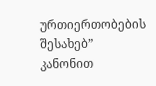ურთიერთობების შესახებ” კანონით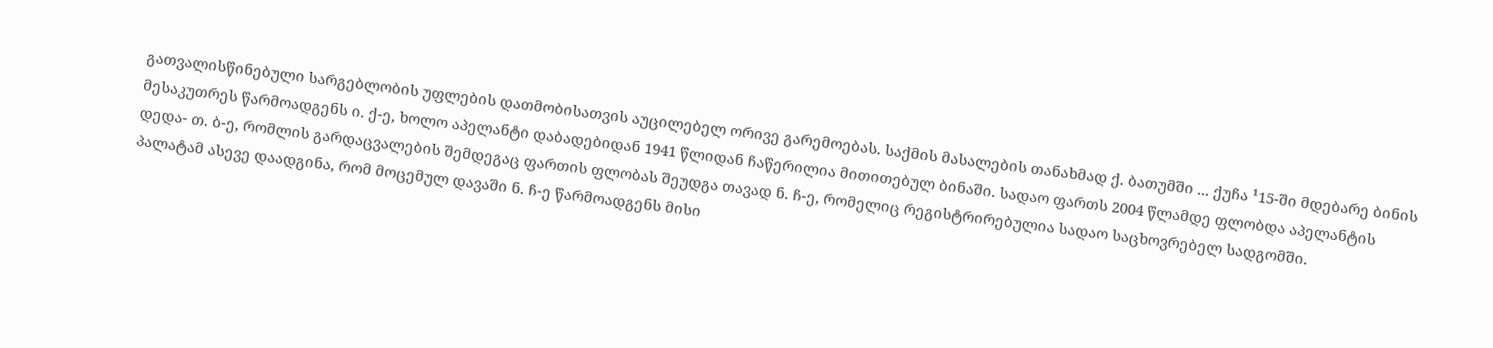გათვალისწინებული სარგებლობის უფლების დათმობისათვის აუცილებელ ორივე გარემოებას. საქმის მასალების თანახმად ქ. ბათუმში ... ქუჩა ¹15-ში მდებარე ბინის მესაკუთრეს წარმოადგენს ი. ქ-ე, ხოლო აპელანტი დაბადებიდან 1941 წლიდან ჩაწერილია მითითებულ ბინაში. სადაო ფართს 2004 წლამდე ფლობდა აპელანტის დედა- თ. ბ-ე, რომლის გარდაცვალების შემდეგაც ფართის ფლობას შეუდგა თავად ნ. ჩ-ე, რომელიც რეგისტრირებულია სადაო საცხოვრებელ სადგომში.
პალატამ ასევე დაადგინა, რომ მოცემულ დავაში ნ. ჩ-ე წარმოადგენს მისი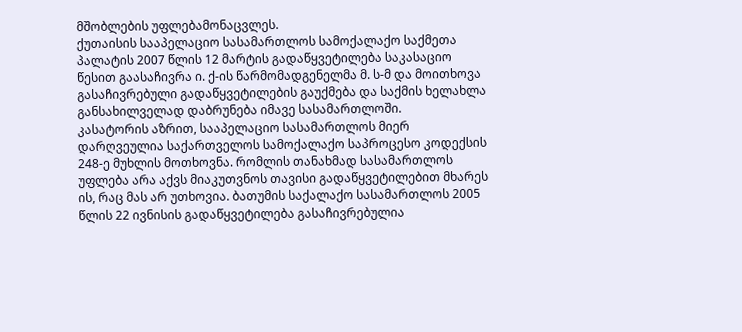მშობლების უფლებამონაცვლეს.
ქუთაისის სააპელაციო სასამართლოს სამოქალაქო საქმეთა პალატის 2007 წლის 12 მარტის გადაწყვეტილება საკასაციო წესით გაასაჩივრა ი. ქ-ის წარმომადგენელმა მ. ს-მ და მოითხოვა გასაჩივრებული გადაწყვეტილების გაუქმება და საქმის ხელახლა განსახილველად დაბრუნება იმავე სასამართლოში.
კასატორის აზრით, სააპელაციო სასამართლოს მიერ დარღვეულია საქართველოს სამოქალაქო საპროცესო კოდექსის 248-ე მუხლის მოთხოვნა. რომლის თანახმად სასამართლოს უფლება არა აქვს მიაკუთვნოს თავისი გადაწყვეტილებით მხარეს ის, რაც მას არ უთხოვია. ბათუმის საქალაქო სასამართლოს 2005 წლის 22 ივნისის გადაწყვეტილება გასაჩივრებულია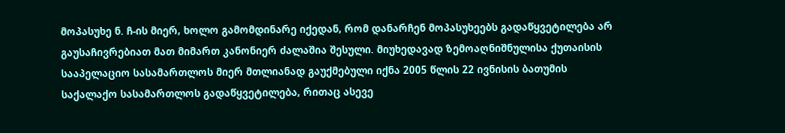მოპასუხე ნ. ჩ-ის მიერ, ხოლო გამომდინარე იქედან, რომ დანარჩენ მოპასუხეებს გადაწყვეტილება არ გაუსაჩივრებიათ მათ მიმართ კანონიერ ძალაშია შესული. მიუხედავად ზემოაღნიშნულისა ქუთაისის სააპელაციო სასამართლოს მიერ მთლიანად გაუქმებული იქნა 2005 წლის 22 ივნისის ბათუმის საქალაქო სასამართლოს გადაწყვეტილება, რითაც ასევე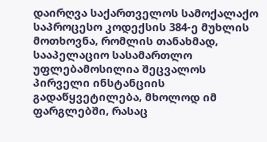დაირღვა საქართველოს სამოქალაქო საპროცესო კოდექსის 384-ე მუხლის მოთხოვნა, რომლის თანახმად, სააპელაციო სასამართლო უფლებამოსილია შეცვალოს პირველი ინსტანციის გადაწყვეტილება, მხოლოდ იმ ფარგლებში, რასაც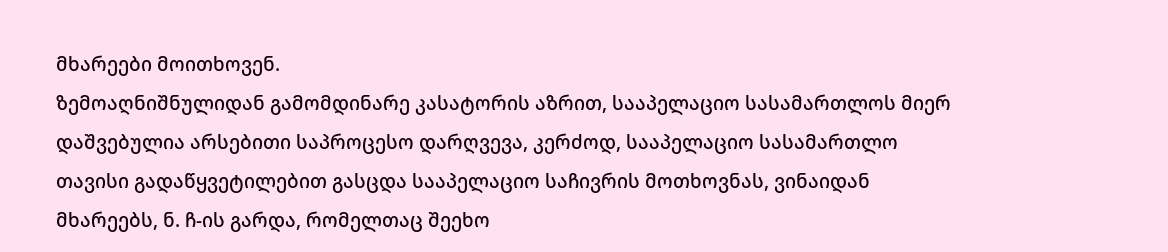მხარეები მოითხოვენ.
ზემოაღნიშნულიდან გამომდინარე კასატორის აზრით, სააპელაციო სასამართლოს მიერ დაშვებულია არსებითი საპროცესო დარღვევა, კერძოდ, სააპელაციო სასამართლო თავისი გადაწყვეტილებით გასცდა სააპელაციო საჩივრის მოთხოვნას, ვინაიდან მხარეებს, ნ. ჩ-ის გარდა, რომელთაც შეეხო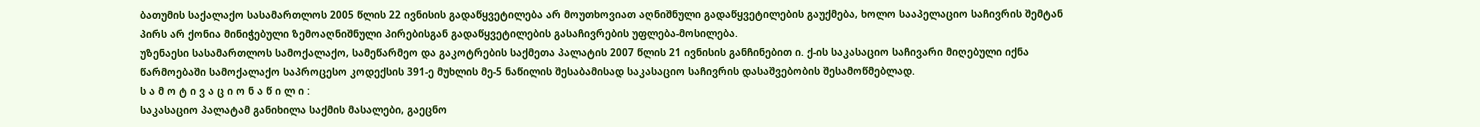ბათუმის საქალაქო სასამართლოს 2005 წლის 22 ივნისის გადაწყვეტილება არ მოუთხოვიათ აღნიშნული გადაწყვეტილების გაუქმება, ხოლო სააპელაციო საჩივრის შემტან პირს არ ქონია მინიჭებული ზემოაღნიშნული პირებისგან გადაწყვეტილების გასაჩივრების უფლება-მოსილება.
უზენაესი სასამართლოს სამოქალაქო, სამეწარმეო და გაკოტრების საქმეთა პალატის 2007 წლის 21 ივნისის განჩინებით ი. ქ-ის საკასაციო საჩივარი მიღებული იქნა წარმოებაში სამოქალაქო საპროცესო კოდექსის 391-ე მუხლის მე-5 ნაწილის შესაბამისად საკასაციო საჩივრის დასაშვებობის შესამოწმებლად.
ს ა მ ო ტ ი ვ ა ც ი ო ნ ა წ ი ლ ი :
საკასაციო პალატამ განიხილა საქმის მასალები, გაეცნო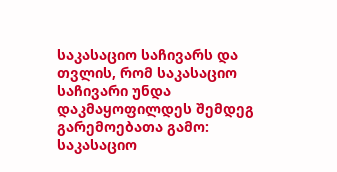საკასაციო საჩივარს და თვლის, რომ საკასაციო საჩივარი უნდა დაკმაყოფილდეს შემდეგ გარემოებათა გამო:
საკასაციო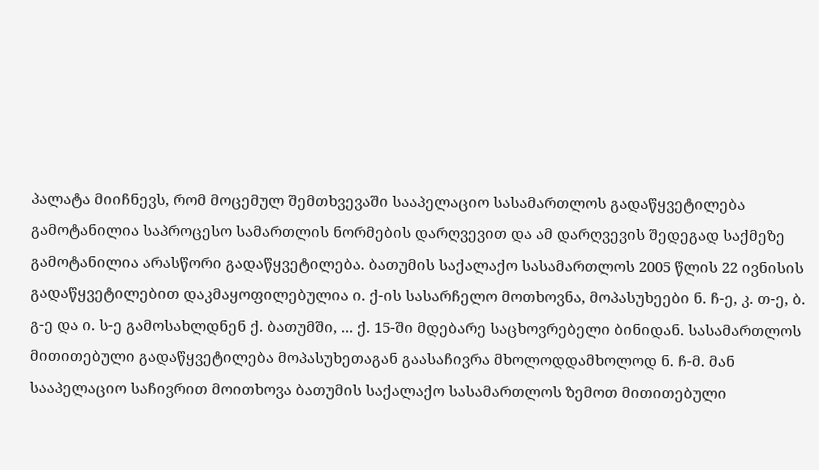პალატა მიიჩნევს, რომ მოცემულ შემთხვევაში სააპელაციო სასამართლოს გადაწყვეტილება გამოტანილია საპროცესო სამართლის ნორმების დარღვევით და ამ დარღვევის შედეგად საქმეზე გამოტანილია არასწორი გადაწყვეტილება. ბათუმის საქალაქო სასამართლოს 2005 წლის 22 ივნისის გადაწყვეტილებით დაკმაყოფილებულია ი. ქ-ის სასარჩელო მოთხოვნა, მოპასუხეები ნ. ჩ-ე, კ. თ-ე, ბ. გ-ე და ი. ს-ე გამოსახლდნენ ქ. ბათუმში, ... ქ. 15-ში მდებარე საცხოვრებელი ბინიდან. სასამართლოს მითითებული გადაწყვეტილება მოპასუხეთაგან გაასაჩივრა მხოლოდდამხოლოდ ნ. ჩ-მ. მან სააპელაციო საჩივრით მოითხოვა ბათუმის საქალაქო სასამართლოს ზემოთ მითითებული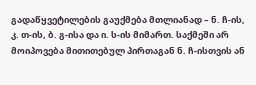გადაწყვეტილების გაუქმება მთლიანად – ნ. ჩ-ის, კ. თ-ის, ბ. გ-ისა და ი. ს-ის მიმართ. საქმეში არ მოიპოვება მითითებულ პირთაგან ნ. ჩ-ისთვის ან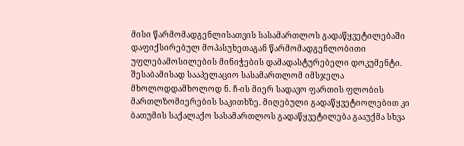მისი წარმომადგენლისათვის სასამართლოს გადაწყვეტილებაში დაფიქსირებულ მოპასუხეთაგან წარმომადგენლობითი უფლებამოსილების მინიჭების დამადასტურებელი დოკუმენტი. შესაბამისად სააპელაციო სასამართლომ იმსჯელა მხოლოდდამხოლოდ ნ. ჩ-ის მიერ სადავო ფართის ფლობის მართლზომიერების საკითხზე. მიღებული გადაწყვეტიოლებით კი ბათუმის საქალაქო სასამართლოს გადაწყვეტილება გააუქმა სხვა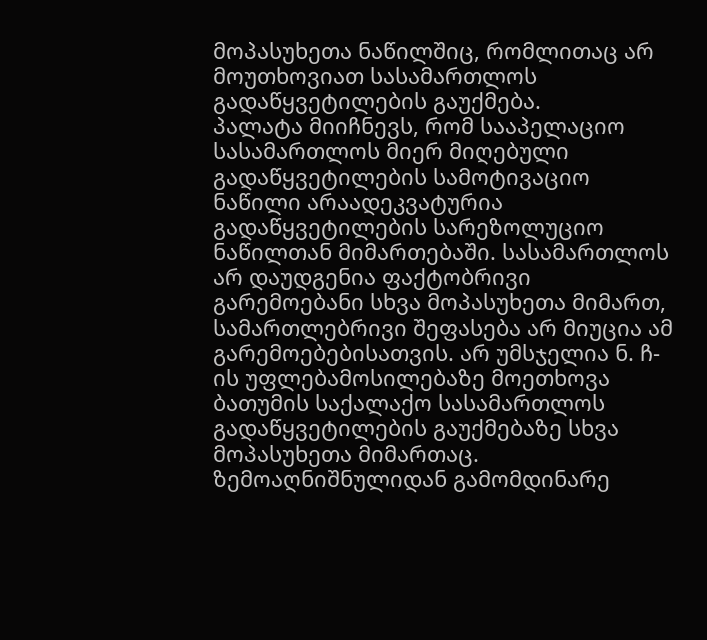მოპასუხეთა ნაწილშიც, რომლითაც არ მოუთხოვიათ სასამართლოს გადაწყვეტილების გაუქმება.
პალატა მიიჩნევს, რომ სააპელაციო სასამართლოს მიერ მიღებული გადაწყვეტილების სამოტივაციო ნაწილი არაადეკვატურია გადაწყვეტილების სარეზოლუციო ნაწილთან მიმართებაში. სასამართლოს არ დაუდგენია ფაქტობრივი გარემოებანი სხვა მოპასუხეთა მიმართ, სამართლებრივი შეფასება არ მიუცია ამ გარემოებებისათვის. არ უმსჯელია ნ. ჩ-ის უფლებამოსილებაზე მოეთხოვა ბათუმის საქალაქო სასამართლოს გადაწყვეტილების გაუქმებაზე სხვა მოპასუხეთა მიმართაც.
ზემოაღნიშნულიდან გამომდინარე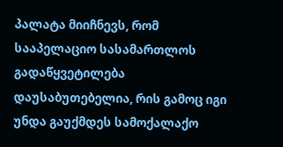პალატა მიიჩნევს, რომ სააპელაციო სასამართლოს გადაწყვეტილება დაუსაბუთებელია, რის გამოც იგი უნდა გაუქმდეს სამოქალაქო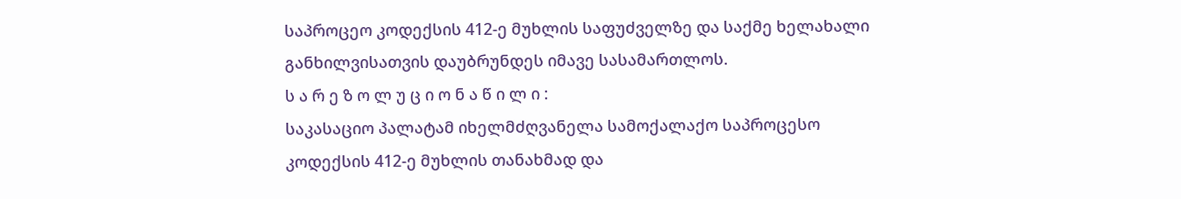საპროცეო კოდექსის 412-ე მუხლის საფუძველზე და საქმე ხელახალი განხილვისათვის დაუბრუნდეს იმავე სასამართლოს.
ს ა რ ე ზ ო ლ უ ც ი ო ნ ა წ ი ლ ი :
საკასაციო პალატამ იხელმძღვანელა სამოქალაქო საპროცესო კოდექსის 412-ე მუხლის თანახმად და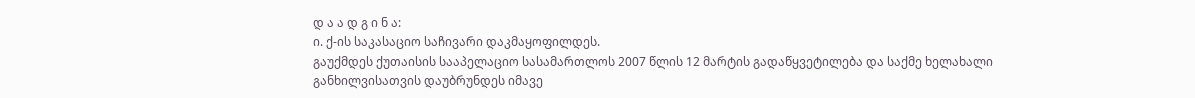დ ა ა დ გ ი ნ ა:
ი. ქ-ის საკასაციო საჩივარი დაკმაყოფილდეს.
გაუქმდეს ქუთაისის სააპელაციო სასამართლოს 2007 წლის 12 მარტის გადაწყვეტილება და საქმე ხელახალი განხილვისათვის დაუბრუნდეს იმავე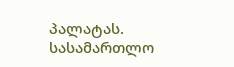პალატას.
სასამართლო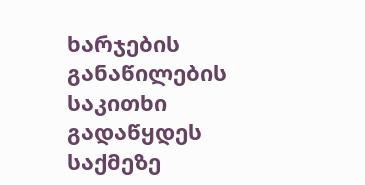ხარჯების განაწილების საკითხი გადაწყდეს საქმეზე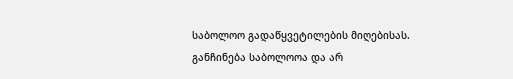საბოლოო გადაწყვეტილების მიღებისას.
განჩინება საბოლოოა და არ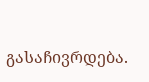გასაჩივრდება.